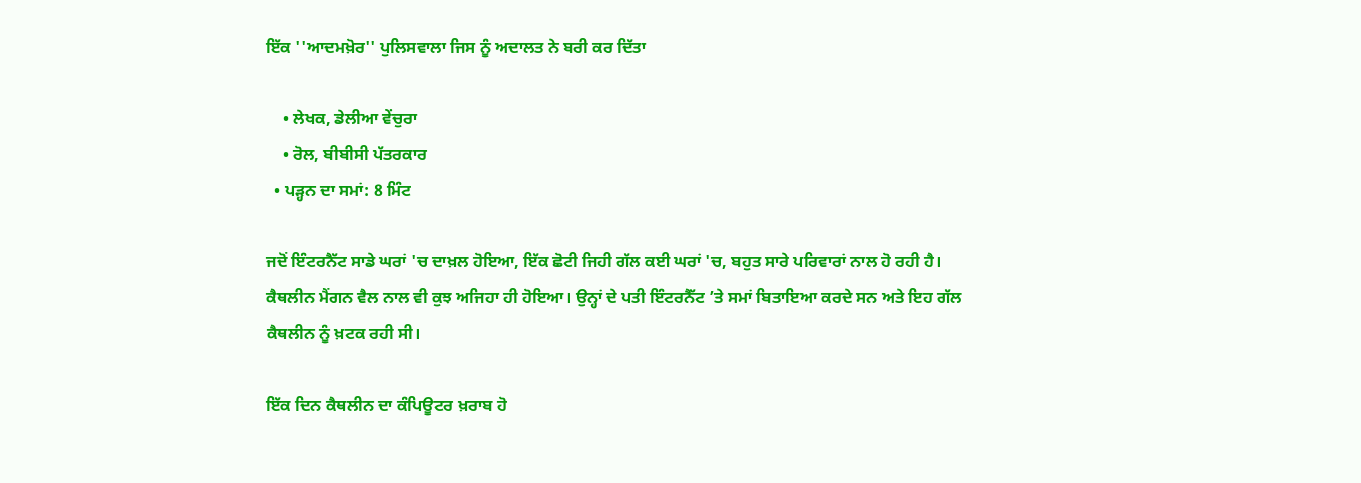ਇੱਕ ''ਆਦਮਖ਼ੋਰ'' ਪੁਲਿਸਵਾਲਾ ਜਿਸ ਨੂੰ ਅਦਾਲਤ ਨੇ ਬਰੀ ਕਰ ਦਿੱਤਾ

    • ਲੇਖਕ, ਡੇਲੀਆ ਵੇਂਚੁਰਾ
    • ਰੋਲ, ਬੀਬੀਸੀ ਪੱਤਰਕਾਰ
  • ਪੜ੍ਹਨ ਦਾ ਸਮਾਂ: 8 ਮਿੰਟ

ਜਦੋਂ ਇੰਟਰਨੈੱਟ ਸਾਡੇ ਘਰਾਂ 'ਚ ਦਾਖ਼ਲ ਹੋਇਆ, ਇੱਕ ਛੋਟੀ ਜਿਹੀ ਗੱਲ ਕਈ ਘਰਾਂ 'ਚ, ਬਹੁਤ ਸਾਰੇ ਪਰਿਵਾਰਾਂ ਨਾਲ ਹੋ ਰਹੀ ਹੈ। ਕੈਥਲੀਨ ਮੈਂਗਨ ਵੈਲ ਨਾਲ ਵੀ ਕੁਝ ਅਜਿਹਾ ਹੀ ਹੋਇਆ। ਉਨ੍ਹਾਂ ਦੇ ਪਤੀ ਇੰਟਰਨੈੱਟ ’ਤੇ ਸਮਾਂ ਬਿਤਾਇਆ ਕਰਦੇ ਸਨ ਅਤੇ ਇਹ ਗੱਲ ਕੈਥਲੀਨ ਨੂੰ ਖ਼ਟਕ ਰਹੀ ਸੀ।

ਇੱਕ ਦਿਨ ਕੈਥਲੀਨ ਦਾ ਕੰਪਿਊਟਰ ਖ਼ਰਾਬ ਹੋ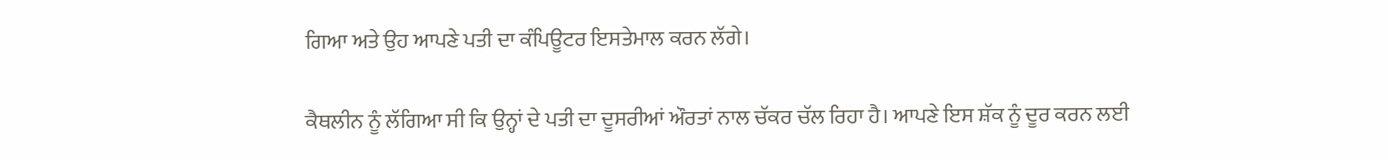ਗਿਆ ਅਤੇ ਉਹ ਆਪਣੇ ਪਤੀ ਦਾ ਕੰਪਿਊਟਰ ਇਸਤੇਮਾਲ ਕਰਨ ਲੱਗੇ।

ਕੈਥਲੀਨ ਨੂੰ ਲੱਗਿਆ ਸੀ ਕਿ ਉਨ੍ਹਾਂ ਦੇ ਪਤੀ ਦਾ ਦੂਸਰੀਆਂ ਔਰਤਾਂ ਨਾਲ ਚੱਕਰ ਚੱਲ ਰਿਹਾ ਹੈ। ਆਪਣੇ ਇਸ ਸ਼ੱਕ ਨੂੰ ਦੂਰ ਕਰਨ ਲਈ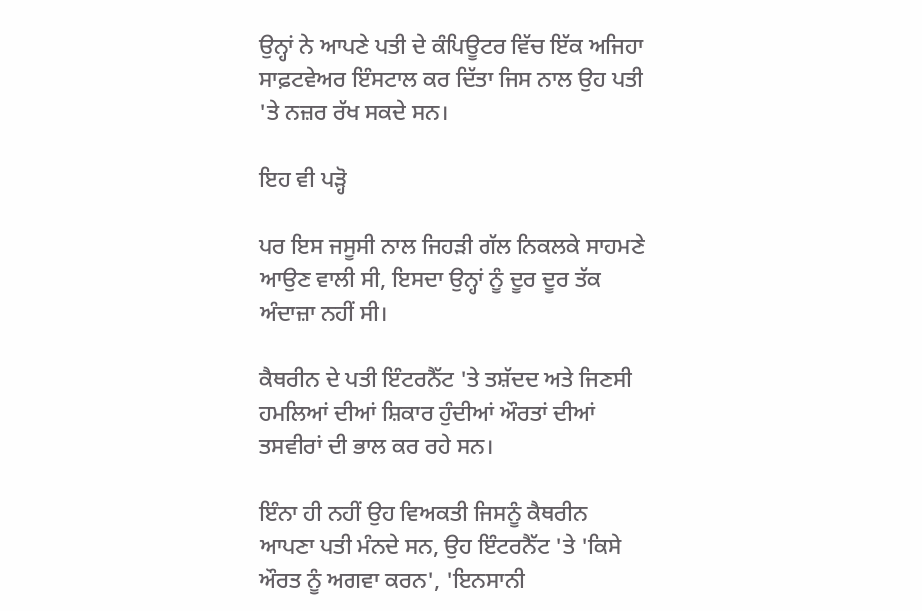ਉਨ੍ਹਾਂ ਨੇ ਆਪਣੇ ਪਤੀ ਦੇ ਕੰਪਿਊਟਰ ਵਿੱਚ ਇੱਕ ਅਜਿਹਾ ਸਾਫ਼ਟਵੇਅਰ ਇੰਸਟਾਲ ਕਰ ਦਿੱਤਾ ਜਿਸ ਨਾਲ ਉਹ ਪਤੀ 'ਤੇ ਨਜ਼ਰ ਰੱਖ ਸਕਦੇ ਸਨ।

ਇਹ ਵੀ ਪੜ੍ਹੋ

ਪਰ ਇਸ ਜਸੂਸੀ ਨਾਲ ਜਿਹੜੀ ਗੱਲ ਨਿਕਲਕੇ ਸਾਹਮਣੇ ਆਉਣ ਵਾਲੀ ਸੀ, ਇਸਦਾ ਉਨ੍ਹਾਂ ਨੂੰ ਦੂਰ ਦੂਰ ਤੱਕ ਅੰਦਾਜ਼ਾ ਨਹੀਂ ਸੀ।

ਕੈਥਰੀਨ ਦੇ ਪਤੀ ਇੰਟਰਨੈੱਟ 'ਤੇ ਤਸ਼ੱਦਦ ਅਤੇ ਜਿਣਸੀ ਹਮਲਿਆਂ ਦੀਆਂ ਸ਼ਿਕਾਰ ਹੁੰਦੀਆਂ ਔਰਤਾਂ ਦੀਆਂ ਤਸਵੀਰਾਂ ਦੀ ਭਾਲ ਕਰ ਰਹੇ ਸਨ।

ਇੰਨਾ ਹੀ ਨਹੀਂ ਉਹ ਵਿਅਕਤੀ ਜਿਸਨੂੰ ਕੈਥਰੀਨ ਆਪਣਾ ਪਤੀ ਮੰਨਦੇ ਸਨ, ਉਹ ਇੰਟਰਨੈੱਟ 'ਤੇ 'ਕਿਸੇ ਔਰਤ ਨੂੰ ਅਗਵਾ ਕਰਨ', 'ਇਨਸਾਨੀ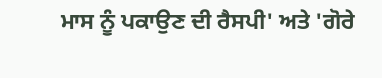ਮਾਸ ਨੂੰ ਪਕਾਉਣ ਦੀ ਰੈਸਪੀ' ਅਤੇ 'ਗੋਰੇ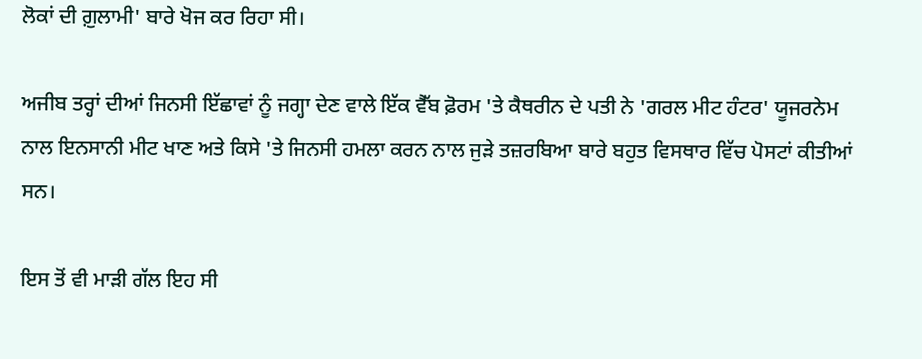ਲੋਕਾਂ ਦੀ ਗ਼ੁਲਾਮੀ' ਬਾਰੇ ਖੋਜ ਕਰ ਰਿਹਾ ਸੀ।

ਅਜੀਬ ਤਰ੍ਹਾਂ ਦੀਆਂ ਜਿਨਸੀ ਇੱਛਾਵਾਂ ਨੂੰ ਜਗ੍ਹਾ ਦੇਣ ਵਾਲੇ ਇੱਕ ਵੈੱਬ ਫ਼ੋਰਮ 'ਤੇ ਕੈਥਰੀਨ ਦੇ ਪਤੀ ਨੇ 'ਗਰਲ ਮੀਟ ਹੰਟਰ' ਯੂਜਰਨੇਮ ਨਾਲ ਇਨਸਾਨੀ ਮੀਟ ਖਾਣ ਅਤੇ ਕਿਸੇ 'ਤੇ ਜਿਨਸੀ ਹਮਲਾ ਕਰਨ ਨਾਲ ਜੁੜੇ ਤਜ਼ਰਬਿਆ ਬਾਰੇ ਬਹੁਤ ਵਿਸਥਾਰ ਵਿੱਚ ਪੋਸਟਾਂ ਕੀਤੀਆਂ ਸਨ।

ਇਸ ਤੋਂ ਵੀ ਮਾੜੀ ਗੱਲ ਇਹ ਸੀ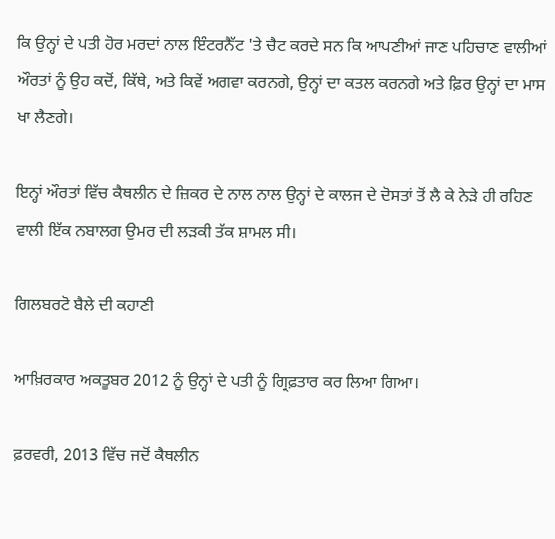ਕਿ ਉਨ੍ਹਾਂ ਦੇ ਪਤੀ ਹੋਰ ਮਰਦਾਂ ਨਾਲ ਇੰਟਰਨੈੱਟ 'ਤੇ ਚੈਟ ਕਰਦੇ ਸਨ ਕਿ ਆਪਣੀਆਂ ਜਾਣ ਪਹਿਚਾਣ ਵਾਲੀਆਂ ਔਰਤਾਂ ਨੂੰ ਉਹ ਕਦੋਂ, ਕਿੱਥੇ, ਅਤੇ ਕਿਵੇਂ ਅਗਵਾ ਕਰਨਗੇ, ਉਨ੍ਹਾਂ ਦਾ ਕਤਲ ਕਰਨਗੇ ਅਤੇ ਫ਼ਿਰ ਉਨ੍ਹਾਂ ਦਾ ਮਾਸ ਖਾ ਲੈਣਗੇ।

ਇਨ੍ਹਾਂ ਔਰਤਾਂ ਵਿੱਚ ਕੈਥਲੀਨ ਦੇ ਜ਼ਿਕਰ ਦੇ ਨਾਲ ਨਾਲ ਉਨ੍ਹਾਂ ਦੇ ਕਾਲਜ ਦੇ ਦੋਸਤਾਂ ਤੋਂ ਲੈ ਕੇ ਨੇੜੇ ਹੀ ਰਹਿਣ ਵਾਲੀ ਇੱਕ ਨਬਾਲਗ ਉਮਰ ਦੀ ਲੜਕੀ ਤੱਕ ਸ਼ਾਮਲ ਸੀ।

ਗਿਲਬਰਟੋ ਬੈਲੇ ਦੀ ਕਹਾਣੀ

ਆਖ਼ਿਰਕਾਰ ਅਕਤੂਬਰ 2012 ਨੂੰ ਉਨ੍ਹਾਂ ਦੇ ਪਤੀ ਨੂੰ ਗ੍ਰਿਫ਼ਤਾਰ ਕਰ ਲਿਆ ਗਿਆ।

ਫ਼ਰਵਰੀ, 2013 ਵਿੱਚ ਜਦੋਂ ਕੈਥਲੀਨ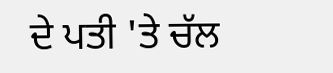ਦੇ ਪਤੀ 'ਤੇ ਚੱਲ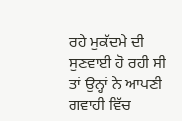ਰਹੇ ਮੁਕੱਦਮੇ ਦੀ ਸੁਣਵਾਈ ਹੋ ਰਹੀ ਸੀ ਤਾਂ ਉਨ੍ਹਾਂ ਨੇ ਆਪਣੀ ਗਵਾਹੀ ਵਿੱਚ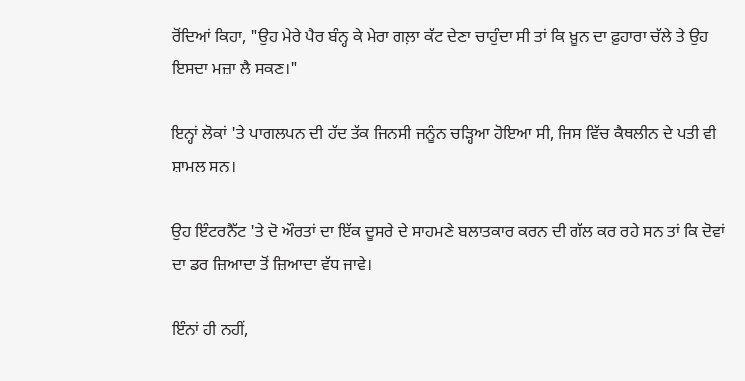ਰੋਂਦਿਆਂ ਕਿਹਾ, "ਉਹ ਮੇਰੇ ਪੈਰ ਬੰਨ੍ਹ ਕੇ ਮੇਰਾ ਗਲ਼ਾ ਕੱਟ ਦੇਣਾ ਚਾਹੁੰਦਾ ਸੀ ਤਾਂ ਕਿ ਖ਼ੂਨ ਦਾ ਫ਼ੁਹਾਰਾ ਚੱਲੇ ਤੇ ਉਹ ਇਸਦਾ ਮਜ਼ਾ ਲੈ ਸਕਣ।"

ਇਨ੍ਹਾਂ ਲੋਕਾਂ 'ਤੇ ਪਾਗਲਪਨ ਦੀ ਹੱਦ ਤੱਕ ਜਿਨਸੀ ਜਨੂੰਨ ਚੜ੍ਹਿਆ ਹੋਇਆ ਸੀ, ਜਿਸ ਵਿੱਚ ਕੈਥਲੀਨ ਦੇ ਪਤੀ ਵੀ ਸ਼ਾਮਲ ਸਨ।

ਉਹ ਇੰਟਰਨੈੱਟ 'ਤੇ ਦੋ ਔਰਤਾਂ ਦਾ ਇੱਕ ਦੂਸਰੇ ਦੇ ਸਾਹਮਣੇ ਬਲਾਤਕਾਰ ਕਰਨ ਦੀ ਗੱਲ ਕਰ ਰਹੇ ਸਨ ਤਾਂ ਕਿ ਦੋਵਾਂ ਦਾ ਡਰ ਜ਼ਿਆਦਾ ਤੋਂ ਜ਼ਿਆਦਾ ਵੱਧ ਜਾਵੇ।

ਇੰਨਾਂ ਹੀ ਨਹੀਂ,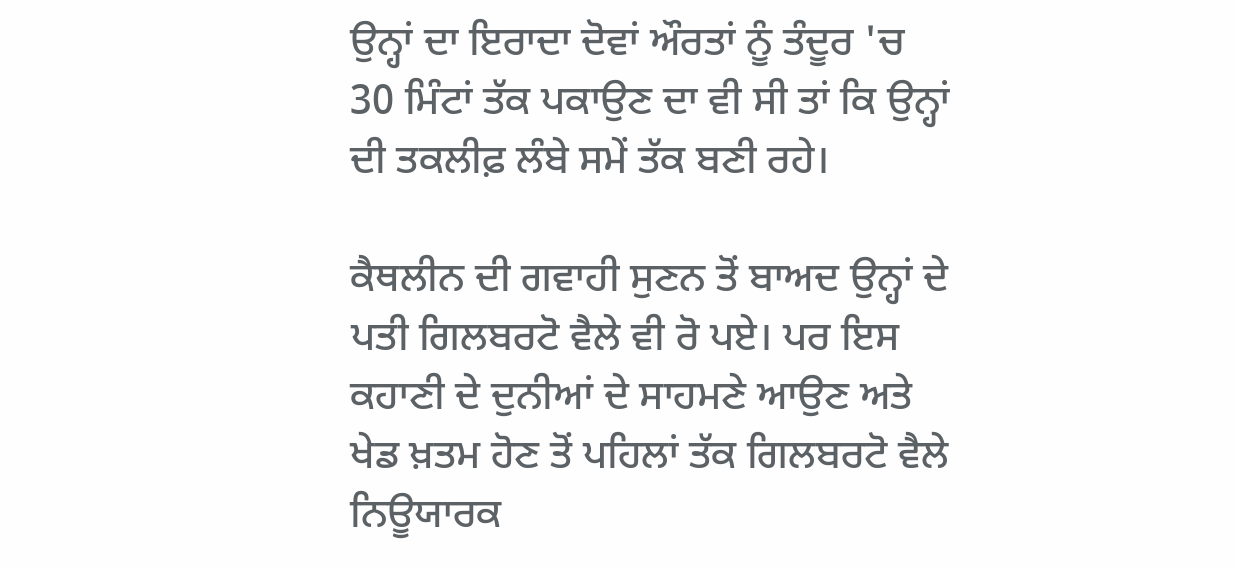ਉਨ੍ਹਾਂ ਦਾ ਇਰਾਦਾ ਦੋਵਾਂ ਔਰਤਾਂ ਨੂੰ ਤੰਦੂਰ 'ਚ 30 ਮਿੰਟਾਂ ਤੱਕ ਪਕਾਉਣ ਦਾ ਵੀ ਸੀ ਤਾਂ ਕਿ ਉਨ੍ਹਾਂ ਦੀ ਤਕਲੀਫ਼ ਲੰਬੇ ਸਮੇਂ ਤੱਕ ਬਣੀ ਰਹੇ।

ਕੈਥਲੀਨ ਦੀ ਗਵਾਹੀ ਸੁਣਨ ਤੋਂ ਬਾਅਦ ਉਨ੍ਹਾਂ ਦੇ ਪਤੀ ਗਿਲਬਰਟੋ ਵੈਲੇ ਵੀ ਰੋ ਪਏ। ਪਰ ਇਸ ਕਹਾਣੀ ਦੇ ਦੁਨੀਆਂ ਦੇ ਸਾਹਮਣੇ ਆਉਣ ਅਤੇ ਖੇਡ ਖ਼ਤਮ ਹੋਣ ਤੋਂ ਪਹਿਲਾਂ ਤੱਕ ਗਿਲਬਰਟੋ ਵੈਲੇ ਨਿਊਯਾਰਕ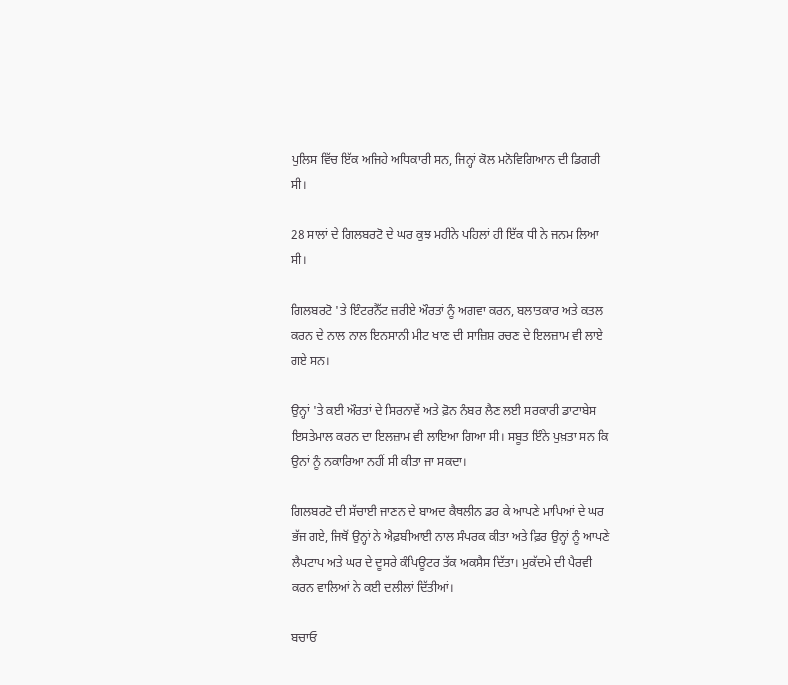ਪੁਲਿਸ ਵਿੱਚ ਇੱਕ ਅਜਿਹੇ ਅਧਿਕਾਰੀ ਸਨ, ਜਿਨ੍ਹਾਂ ਕੋਲ ਮਨੋਵਿਗਿਆਨ ਦੀ ਡਿਗਰੀ ਸੀ।

28 ਸਾਲਾਂ ਦੇ ਗਿਲਬਰਟੋ ਦੇ ਘਰ ਕੁਝ ਮਹੀਨੇ ਪਹਿਲਾਂ ਹੀ ਇੱਕ ਧੀ ਨੇ ਜਨਮ ਲਿਆ ਸੀ।

ਗਿਲਬਰਟੋ 'ਤੇ ਇੰਟਰਨੈੱਟ ਜ਼ਰੀਏ ਔਰਤਾਂ ਨੂੰ ਅਗਵਾ ਕਰਨ, ਬਲਾਤਕਾਰ ਅਤੇ ਕਤਲ ਕਰਨ ਦੇ ਨਾਲ ਨਾਲ ਇਨਸਾਨੀ ਮੀਟ ਖਾਣ ਦੀ ਸਾਜ਼ਿਸ਼ ਰਚਣ ਦੇ ਇਲਜ਼ਾਮ ਵੀ ਲਾਏ ਗਏ ਸਨ।

ਉਨ੍ਹਾਂ 'ਤੇ ਕਈ ਔਰਤਾਂ ਦੇ ਸਿਰਨਾਵੇਂ ਅਤੇ ਫ਼ੋਨ ਨੰਬਰ ਲੈਣ ਲਈ ਸਰਕਾਰੀ ਡਾਟਾਬੇਸ ਇਸਤੇਮਾਲ ਕਰਨ ਦਾ ਇਲਜ਼ਾਮ ਵੀ ਲਾਇਆ ਗਿਆ ਸੀ। ਸਬੂਤ ਇੰਨੇ ਪੁਖ਼ਤਾ ਸਨ ਕਿ ਉਨਾਂ ਨੂੰ ਨਕਾਰਿਆ ਨਹੀਂ ਸੀ ਕੀਤਾ ਜਾ ਸਕਦਾ।

ਗਿਲਬਰਟੋ ਦੀ ਸੱਚਾਈ ਜਾਣਨ ਦੇ ਬਾਅਦ ਕੈਥਲੀਨ ਡਰ ਕੇ ਆਪਣੇ ਮਾਪਿਆਂ ਦੇ ਘਰ ਭੱਜ ਗਏ, ਜਿਥੋਂ ਉਨ੍ਹਾਂ ਨੇ ਐਫ਼ਬੀਆਈ ਨਾਲ ਸੰਪਰਕ ਕੀਤਾ ਅਤੇ ਫ਼ਿਰ ਉਨ੍ਹਾਂ ਨੂੰ ਆਪਣੇ ਲੈਪਟਾਪ ਅਤੇ ਘਰ ਦੇ ਦੂਸਰੇ ਕੰਪਿਊਟਰ ਤੱਕ ਅਕਸੈਸ ਦਿੱਤਾ। ਮੁਕੱਦਮੇ ਦੀ ਪੈਰਵੀ ਕਰਨ ਵਾਲਿਆਂ ਨੇ ਕਈ ਦਲੀਲਾਂ ਦਿੱਤੀਆਂ।

ਬਚਾਓ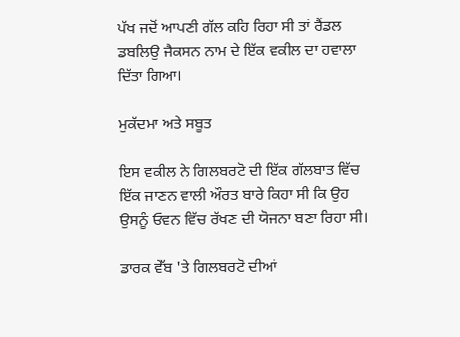ਪੱਖ ਜਦੋਂ ਆਪਣੀ ਗੱਲ ਕਹਿ ਰਿਹਾ ਸੀ ਤਾਂ ਰੈਂਡਲ ਡਬਲਿਉ ਜੈਕਸਨ ਨਾਮ ਦੇ ਇੱਕ ਵਕੀਲ ਦਾ ਹਵਾਲਾ ਦਿੱਤਾ ਗਿਆ।

ਮੁਕੱਦਮਾ ਅਤੇ ਸਬੂਤ

ਇਸ ਵਕੀਲ ਨੇ ਗਿਲਬਰਟੋ ਦੀ ਇੱਕ ਗੱਲਬਾਤ ਵਿੱਚ ਇੱਕ ਜਾਣਨ ਵਾਲੀ ਔਰਤ ਬਾਰੇ ਕਿਹਾ ਸੀ ਕਿ ਉਹ ਉਸਨੂੰ ਓਵਨ ਵਿੱਚ ਰੱਖਣ ਦੀ ਯੋਜਨਾ ਬਣਾ ਰਿਹਾ ਸੀ।

ਡਾਰਕ ਵੇੱਬ 'ਤੇ ਗਿਲਬਰਟੋ ਦੀਆਂ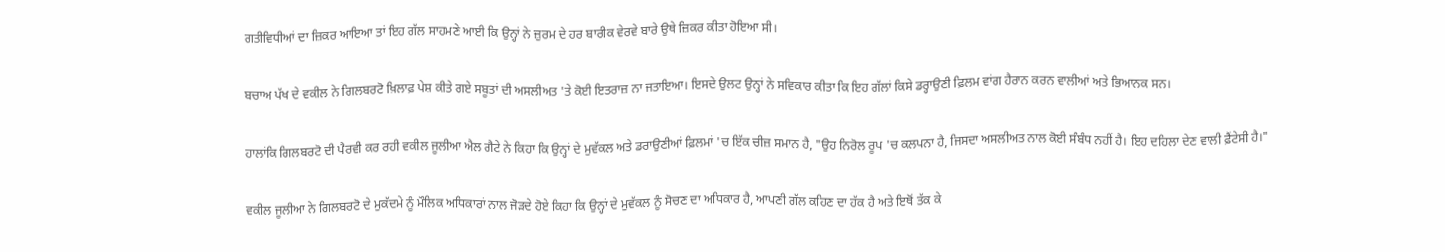ਗਤੀਵਿਧੀਆਂ ਦਾ ਜ਼ਿਕਰ ਆਇਆ ਤਾਂ ਇਹ ਗੱਲ ਸਾਹਮਣੇ ਆਈ ਕਿ ਉਨ੍ਹਾਂ ਨੇ ਜ਼ੁਰਮ ਦੇ ਹਰ ਬਾਰੀਕ ਵੇਰਵੇ ਬਾਰੇ ਉਥੇ ਜ਼ਿਕਰ ਕੀਤਾ ਹੋਇਆ ਸੀ।

ਬਚਾਅ ਪੱਖ ਦੇ ਵਕੀਲ ਨੇ ਗਿਲਬਰਟੋ ਖ਼ਿਲਾਫ਼ ਪੇਸ਼ ਕੀਤੇ ਗਏ ਸਬੂਤਾਂ ਦੀ ਅਸਲੀਅਤ 'ਤੇ ਕੋਈ ਇਤਰਾਜ਼ ਨਾ ਜਤਾਇਆ। ਇਸਦੇ ਉਲਟ ਉਨ੍ਹਾਂ ਨੇ ਸਵਿਕਾਰ ਕੀਤਾ ਕਿ ਇਹ ਗੱਲਾਂ ਕਿਸੇ ਡਰ੍ਹਾਉਣੀ ਫ਼ਿਲਮ ਵਾਂਗ ਹੈਰਾਨ ਕਰਨ ਵਾਲੀਆਂ ਅਤੇ ਭਿਆਨਕ ਸਨ।

ਹਾਲਾਂਕਿ ਗਿਲਬਰਟੋ ਦੀ ਪੈਰਵੀ ਕਰ ਰਹੀ ਵਕੀਲ ਜੂਲੀਆ ਐਲ ਗੈਟੇ ਨੇ ਕਿਹਾ ਕਿ ਉਨ੍ਹਾਂ ਦੇ ਮੁਵੱਕਲ ਅਤੇ ਡਰਾਉਣੀਆਂ ਫ਼ਿਲਮਾਂ 'ਚ ਇੱਕ ਚੀਜ਼ ਸਮਾਨ ਹੈ, "ਉਹ ਨਿਰੋਲ ਰੂਪ 'ਚ ਕਲਪਨਾ ਹੈ, ਜਿਸਦਾ ਅਸਲੀਅਤ ਨਾਲ ਕੋਈ ਸੰਬੰਧ ਨਹੀਂ ਹੈ। ਇਹ ਦਹਿਲਾ ਦੇਣ ਵਾਲੀ ਫ਼ੈਂਟੇਸੀ ਹੈ।"

ਵਕੀਲ ਜੂਲੀਆ ਨੇ ਗਿਲਬਰਟੋ ਦੇ ਮੁਕੱਦਮੇ ਨੂੰ ਮੌਲਿਕ ਅਧਿਕਾਰਾਂ ਨਾਲ ਜੋੜਦੇ ਹੋਏ ਕਿਹਾ ਕਿ ਉਨ੍ਹਾਂ ਦੇ ਮੁਵੱਕਲ ਨੂੰ ਸੋਚਣ ਦਾ ਅਧਿਕਾਰ ਹੈ, ਆਪਣੀ ਗੱਲ ਕਹਿਣ ਦਾ ਹੱਕ ਹੈ ਅਤੇ ਇਥੋਂ ਤੱਕ ਕੇ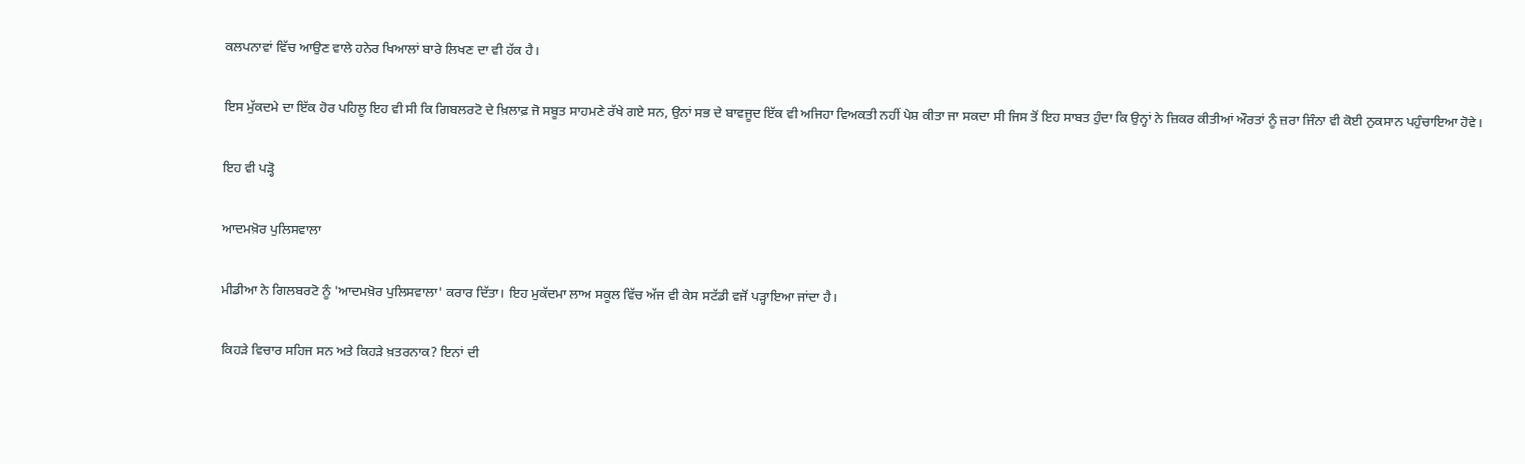ਕਲਪਨਾਵਾਂ ਵਿੱਚ ਆਉਣ ਵਾਲੇ ਹਨੇਰ ਖਿਆਲਾਂ ਬਾਰੇ ਲਿਖਣ ਦਾ ਵੀ ਹੱਕ ਹੈ।

ਇਸ ਮੁੱਕਦਮੇ ਦਾ ਇੱਕ ਹੋਰ ਪਹਿਲੂ ਇਹ ਵੀ ਸੀ ਕਿ ਗਿਬਲਰਟੋ ਦੇ ਖ਼ਿਲਾਫ਼ ਜੋ ਸਬੂਤ ਸਾਹਮਣੇ ਰੱਖੇ ਗਏ ਸਨ, ਉਨਾਂ ਸਭ ਦੇ ਬਾਵਜੂਦ ਇੱਕ ਵੀ ਅਜਿਹਾ ਵਿਅਕਤੀ ਨਹੀਂ ਪੇਸ਼ ਕੀਤਾ ਜਾ ਸਕਦਾ ਸੀ ਜਿਸ ਤੋਂ ਇਹ ਸਾਬਤ ਹੁੰਦਾ ਕਿ ਉਨ੍ਹਾਂ ਨੇ ਜ਼ਿਕਰ ਕੀਤੀਆਂ ਔਰਤਾਂ ਨੂੰ ਜ਼ਰਾ ਜਿੰਨਾ ਵੀ ਕੋਈ ਨੁਕਸਾਨ ਪਹੁੰਚਾਇਆ ਹੋਵੇ।

ਇਹ ਵੀ ਪੜ੍ਹੋ

ਆਦਮਖ਼ੋਰ ਪੁਲਿਸਵਾਲਾ

ਮੀਡੀਆ ਨੇ ਗਿਲਬਰਟੋ ਨੂੰ 'ਆਦਮਖ਼ੋਰ ਪੁਲਿਸਵਾਲਾ' ਕਰਾਰ ਦਿੱਤਾ। ਇਹ ਮੁਕੱਦਮਾ ਲਾਅ ਸਕੂਲ ਵਿੱਚ ਅੱਜ ਵੀ ਕੇਸ ਸਟੱਡੀ ਵਜੋਂ ਪੜ੍ਹਾਇਆ ਜਾਂਦਾ ਹੈ।

ਕਿਹੜੇ ਵਿਚਾਰ ਸਹਿਜ ਸਨ ਅਤੇ ਕਿਹੜੇ ਖ਼ਤਰਨਾਕ? ਇਨਾਂ ਦੀ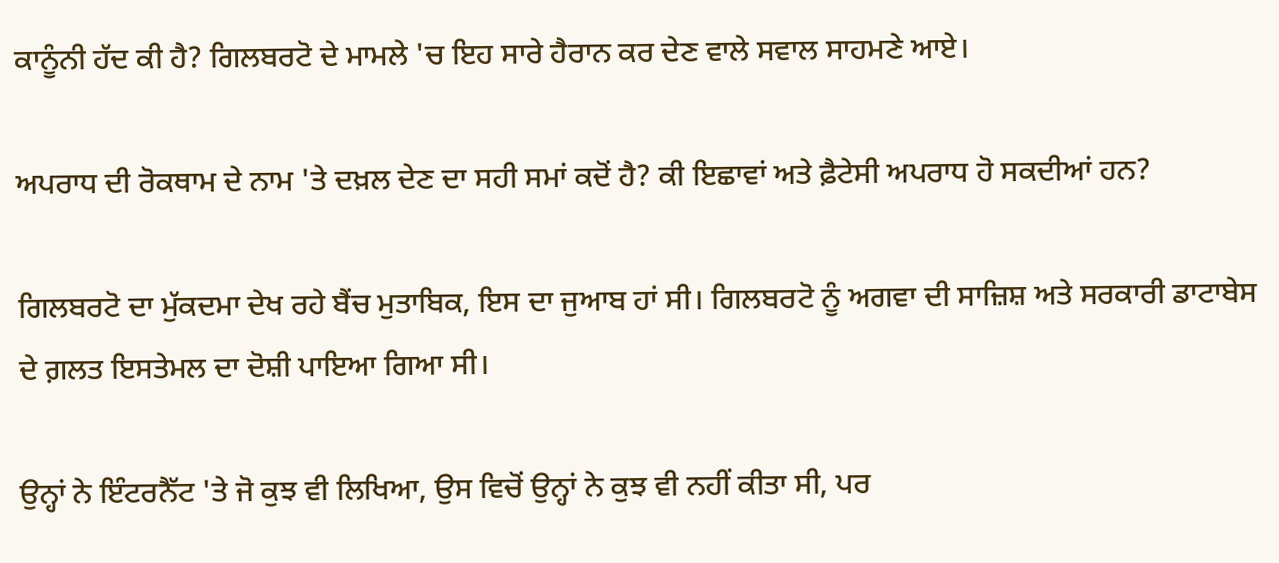ਕਾਨੂੰਨੀ ਹੱਦ ਕੀ ਹੈ? ਗਿਲਬਰਟੋ ਦੇ ਮਾਮਲੇ 'ਚ ਇਹ ਸਾਰੇ ਹੈਰਾਨ ਕਰ ਦੇਣ ਵਾਲੇ ਸਵਾਲ ਸਾਹਮਣੇ ਆਏ।

ਅਪਰਾਧ ਦੀ ਰੋਕਥਾਮ ਦੇ ਨਾਮ 'ਤੇ ਦਖ਼ਲ ਦੇਣ ਦਾ ਸਹੀ ਸਮਾਂ ਕਦੋਂ ਹੈ? ਕੀ ਇਛਾਵਾਂ ਅਤੇ ਫ਼ੈਟੇਸੀ ਅਪਰਾਧ ਹੋ ਸਕਦੀਆਂ ਹਨ?

ਗਿਲਬਰਟੋ ਦਾ ਮੁੱਕਦਮਾ ਦੇਖ ਰਹੇ ਬੈਂਚ ਮੁਤਾਬਿਕ, ਇਸ ਦਾ ਜੁਆਬ ਹਾਂ ਸੀ। ਗਿਲਬਰਟੋ ਨੂੰ ਅਗਵਾ ਦੀ ਸਾਜ਼ਿਸ਼ ਅਤੇ ਸਰਕਾਰੀ ਡਾਟਾਬੇਸ ਦੇ ਗ਼ਲਤ ਇਸਤੇਮਲ ਦਾ ਦੋਸ਼ੀ ਪਾਇਆ ਗਿਆ ਸੀ।

ਉਨ੍ਹਾਂ ਨੇ ਇੰਟਰਨੈੱਟ 'ਤੇ ਜੋ ਕੁਝ ਵੀ ਲਿਖਿਆ, ਉਸ ਵਿਚੋਂ ਉਨ੍ਹਾਂ ਨੇ ਕੁਝ ਵੀ ਨਹੀਂ ਕੀਤਾ ਸੀ, ਪਰ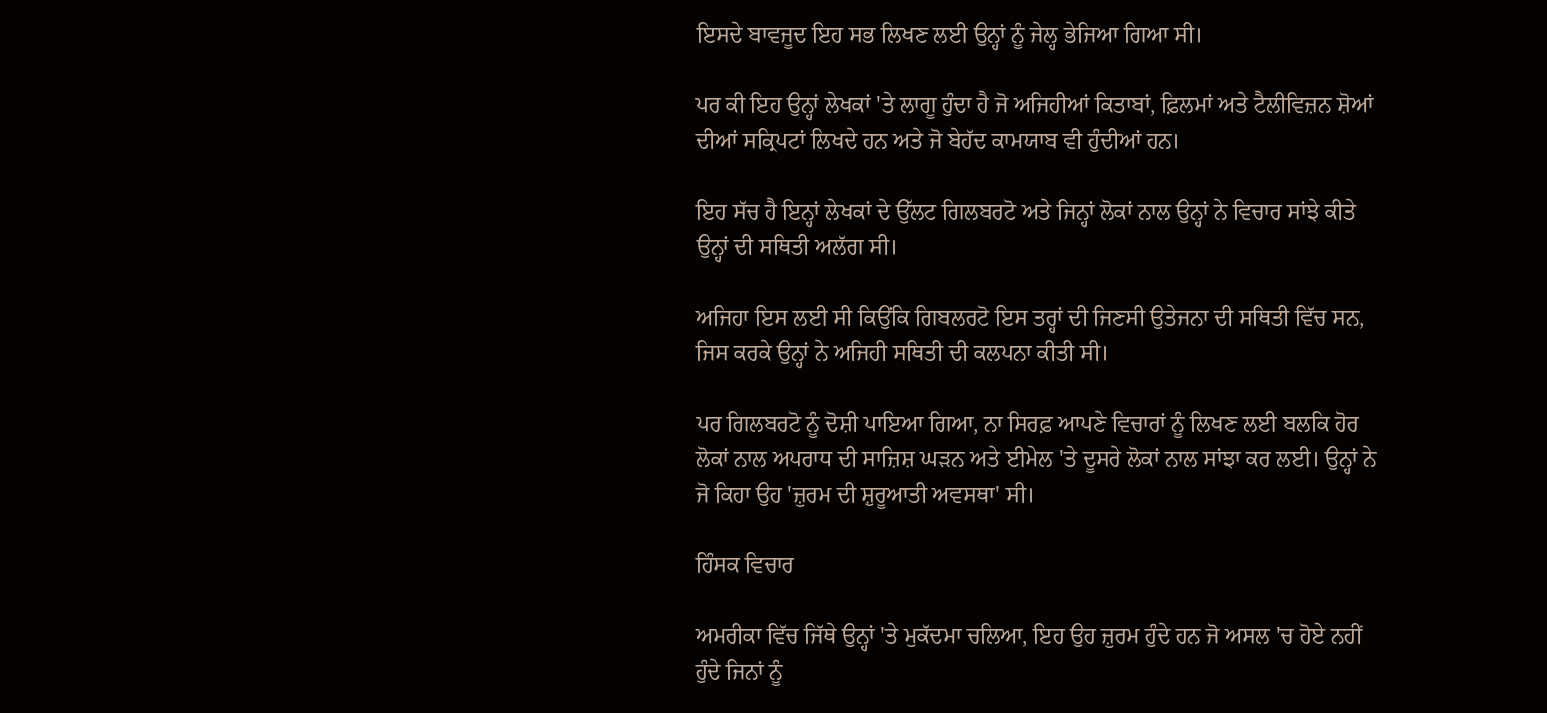ਇਸਦੇ ਬਾਵਜੂਦ ਇਹ ਸਭ ਲਿਖਣ ਲਈ ਉਨ੍ਹਾਂ ਨੂੰ ਜੇਲ੍ਹ ਭੇਜਿਆ ਗਿਆ ਸੀ।

ਪਰ ਕੀ ਇਹ ਉਨ੍ਹਾਂ ਲੇਖਕਾਂ 'ਤੇ ਲਾਗੂ ਹੁੰਦਾ ਹੈ ਜੋ ਅਜਿਹੀਆਂ ਕਿਤਾਬਾਂ, ਫ਼ਿਲਮਾਂ ਅਤੇ ਟੈਲੀਵਿਜ਼ਨ ਸ਼ੋਆਂ ਦੀਆਂ ਸਕ੍ਰਿਪਟਾਂ ਲਿਖਦੇ ਹਨ ਅਤੇ ਜੋ ਬੇਹੱਦ ਕਾਮਯਾਬ ਵੀ ਹੁੰਦੀਆਂ ਹਨ।

ਇਹ ਸੱਚ ਹੈ ਇਨ੍ਹਾਂ ਲੇਖਕਾਂ ਦੇ ਉੱਲਟ ਗਿਲਬਰਟੋ ਅਤੇ ਜਿਨ੍ਹਾਂ ਲੋਕਾਂ ਨਾਲ ਉਨ੍ਹਾਂ ਨੇ ਵਿਚਾਰ ਸਾਂਝੇ ਕੀਤੇ ਉਨ੍ਹਾਂ ਦੀ ਸਥਿਤੀ ਅਲੱਗ ਸੀ।

ਅਜਿਹਾ ਇਸ ਲਈ ਸੀ ਕਿਉਂਕਿ ਗਿਬਲਰਟੋ ਇਸ ਤਰ੍ਹਾਂ ਦੀ ਜਿਣਸੀ ਉਤੇਜਨਾ ਦੀ ਸਥਿਤੀ ਵਿੱਚ ਸਨ, ਜਿਸ ਕਰਕੇ ਉਨ੍ਹਾਂ ਨੇ ਅਜਿਹੀ ਸਥਿਤੀ ਦੀ ਕਲਪਨਾ ਕੀਤੀ ਸੀ।

ਪਰ ਗਿਲਬਰਟੋ ਨੂੰ ਦੋਸ਼ੀ ਪਾਇਆ ਗਿਆ, ਨਾ ਸਿਰਫ਼ ਆਪਣੇ ਵਿਚਾਰਾਂ ਨੂੰ ਲਿਖਣ ਲਈ ਬਲਕਿ ਹੋਰ ਲੋਕਾਂ ਨਾਲ ਅਪਰਾਧ ਦੀ ਸਾਜ਼ਿਸ਼ ਘੜਨ ਅਤੇ ਈਮੇਲ 'ਤੇ ਦੂਸਰੇ ਲੋਕਾਂ ਨਾਲ ਸਾਂਝਾ ਕਰ ਲਈ। ਉਨ੍ਹਾਂ ਨੇ ਜੋ ਕਿਹਾ ਉਹ 'ਜ਼ੁਰਮ ਦੀ ਸ਼ੁਰੂਆਤੀ ਅਵਸਥਾ' ਸੀ।

ਹਿੰਸਕ ਵਿਚਾਰ

ਅਮਰੀਕਾ ਵਿੱਚ ਜਿੱਥੇ ਉਨ੍ਹਾਂ 'ਤੇ ਮੁਕੱਦਮਾ ਚਲਿਆ, ਇਹ ਉਹ ਜ਼ੁਰਮ ਹੁੰਦੇ ਹਨ ਜੋ ਅਸਲ 'ਚ ਹੋਏ ਨਹੀਂ ਹੁੰਦੇ ਜਿਨਾਂ ਨੂੰ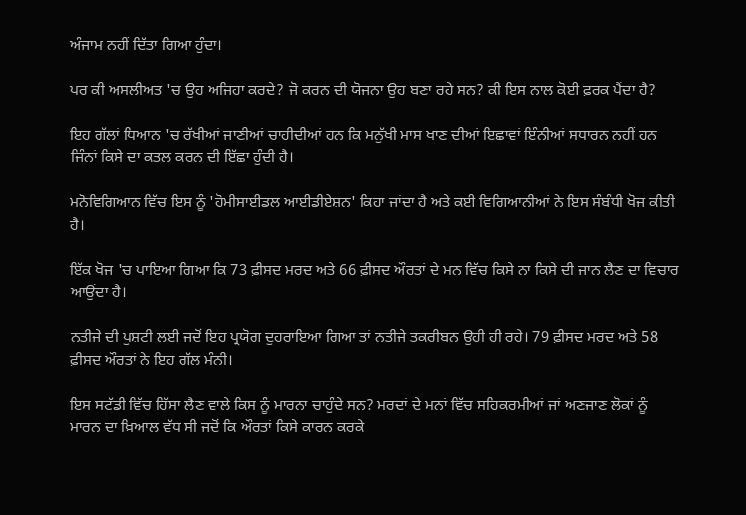ਅੰਜਾਮ ਨਹੀਂ ਦਿੱਤਾ ਗਿਆ ਹੁੰਦਾ।

ਪਰ ਕੀ ਅਸਲੀਅਤ 'ਚ ਉਹ ਅਜਿਹਾ ਕਰਦੇ? ਜੋ ਕਰਨ ਦੀ ਯੋਜਨਾ ਉਹ ਬਣਾ ਰਹੇ ਸਨ? ਕੀ ਇਸ ਨਾਲ ਕੋਈ ਫ਼ਰਕ ਪੈਂਦਾ ਹੈ?

ਇਹ ਗੱਲਾਂ ਧਿਆਨ 'ਚ ਰੱਖੀਆਂ ਜਾਣੀਆਂ ਚਾਹੀਦੀਆਂ ਹਨ ਕਿ ਮਨੁੱਖੀ ਮਾਸ ਖਾਣ ਦੀਆਂ ਇਛਾਵਾਂ ਇੰਨੀਆਂ ਸਧਾਰਨ ਨਹੀਂ ਹਨ ਜਿੰਨਾਂ ਕਿਸੇ ਦਾ ਕਤਲ ਕਰਨ ਦੀ ਇੱਛਾ ਹੁੰਦੀ ਹੈ।

ਮਨੋਵਿਗਿਆਨ ਵਿੱਚ ਇਸ ਨੂੰ 'ਹੋਮੀਸਾਈਡਲ ਆਈਡੀਏਸ਼ਨ' ਕਿਹਾ ਜਾਂਦਾ ਹੈ ਅਤੇ ਕਈ ਵਿਗਿਆਨੀਆਂ ਨੇ ਇਸ ਸੰਬੰਧੀ ਖੋਜ ਕੀਤੀ ਹੈ।

ਇੱਕ ਖੋਜ 'ਚ ਪਾਇਆ ਗਿਆ ਕਿ 73 ਫ਼ੀਸਦ ਮਰਦ ਅਤੇ 66 ਫ਼ੀਸਦ ਔਰਤਾਂ ਦੇ ਮਨ ਵਿੱਚ ਕਿਸੇ ਨਾ ਕਿਸੇ ਦੀ ਜਾਨ ਲੈਣ ਦਾ ਵਿਚਾਰ ਆਉਂਦਾ ਹੈ।

ਨਤੀਜੇ ਦੀ ਪੁਸ਼ਟੀ ਲਈ ਜਦੋਂ ਇਹ ਪ੍ਰਯੋਗ ਦੁਹਰਾਇਆ ਗਿਆ ਤਾਂ ਨਤੀਜੇ ਤਕਰੀਬਨ ਉਹੀ ਹੀ ਰਹੇ। 79 ਫ਼ੀਸਦ ਮਰਦ ਅਤੇ 58 ਫ਼ੀਸਦ ਔਰਤਾਂ ਨੇ ਇਹ ਗੱਲ ਮੰਨੀ।

ਇਸ ਸਟੱਡੀ ਵਿੱਚ ਹਿੱਸਾ ਲੈਣ ਵਾਲੇ ਕਿਸ ਨੂੰ ਮਾਰਨਾ ਚਾਹੁੰਦੇ ਸਨ? ਮਰਦਾਂ ਦੇ ਮਨਾਂ ਵਿੱਚ ਸਹਿਕਰਮੀਆਂ ਜਾਂ ਅਣਜਾਣ ਲੋਕਾਂ ਨੂੰ ਮਾਰਨ ਦਾ ਖ਼ਿਆਲ ਵੱਧ ਸੀ ਜਦੋਂ ਕਿ ਔਰਤਾਂ ਕਿਸੇ ਕਾਰਨ ਕਰਕੇ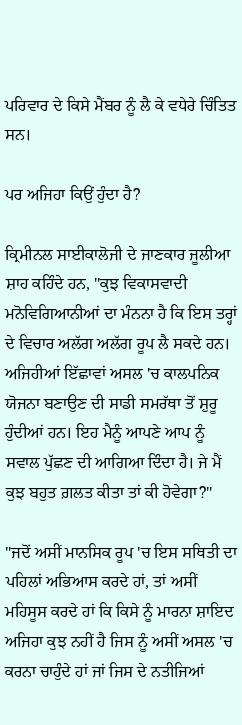ਪਰਿਵਾਰ ਦੇ ਕਿਸੇ ਮੈਂਬਰ ਨੂੰ ਲੈ ਕੇ ਵਧੇਰੇ ਚਿੰਤਿਤ ਸਨ।

ਪਰ ਅਜਿਹਾ ਕਿਉਂ ਹੁੰਦਾ ਹੈ?

ਕ੍ਰਿਮੀਨਲ ਸਾਈਕਾਲੋਜੀ ਦੇ ਜਾਣਕਾਰ ਜੂਲੀਆ ਸ਼ਾਹ ਕਹਿੰਦੇ ਹਨ, "ਕੁਝ ਵਿਕਾਸਵਾਦੀ ਮਨੋਵਿਗਿਆਨੀਆਂ ਦਾ ਮੰਨਨਾ ਹੈ ਕਿ ਇਸ ਤਰ੍ਹਾਂ ਦੇ ਵਿਚਾਰ ਅਲੱਗ ਅਲੱਗ ਰੂਪ ਲੈ ਸਕਦੇ ਹਨ। ਅਜਿਹੀਆਂ ਇੱਛਾਵਾਂ ਅਸਲ 'ਚ ਕਾਲਪਨਿਕ ਯੋਜਨਾ ਬਣਾਉਣ ਦੀ ਸਾਡੀ ਸਮਰੱਥਾ ਤੋਂ ਸ਼ੁਰੂ ਹੁੰਦੀਆਂ ਹਨ। ਇਹ ਮੈਨੂੰ ਆਪਣੇ ਆਪ ਨੂੰ ਸਵਾਲ ਪੁੱਛਣ ਦੀ ਆਗਿਆ ਦਿੰਦਾ ਹੈ। ਜੇ ਮੈਂ ਕੁਝ ਬਹੁਤ ਗ਼ਲਤ ਕੀਤਾ ਤਾਂ ਕੀ ਹੋਵੇਗਾ?"

"ਜਦੋਂ ਅਸੀਂ ਮਾਨਸਿਕ ਰੂਪ 'ਚ ਇਸ ਸਥਿਤੀ ਦਾ ਪਹਿਲਾਂ ਅਭਿਆਸ ਕਰਦੇ ਹਾਂ, ਤਾਂ ਅਸੀਂ ਮਹਿਸੂਸ ਕਰਦੇ ਹਾਂ ਕਿ ਕਿਸੇ ਨੂੰ ਮਾਰਨਾ ਸ਼ਾਇਦ ਅਜਿਹਾ ਕੁਝ ਨਹੀਂ ਹੈ ਜਿਸ ਨੂੰ ਅਸੀਂ ਅਸਲ 'ਚ ਕਰਨਾ ਚਾਹੁੰਦੇ ਹਾਂ ਜਾਂ ਜਿਸ ਦੇ ਨਤੀਜਿਆਂ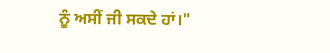ਨੂੰ ਅਸੀਂ ਜੀ ਸਕਦੇ ਹਾਂ।"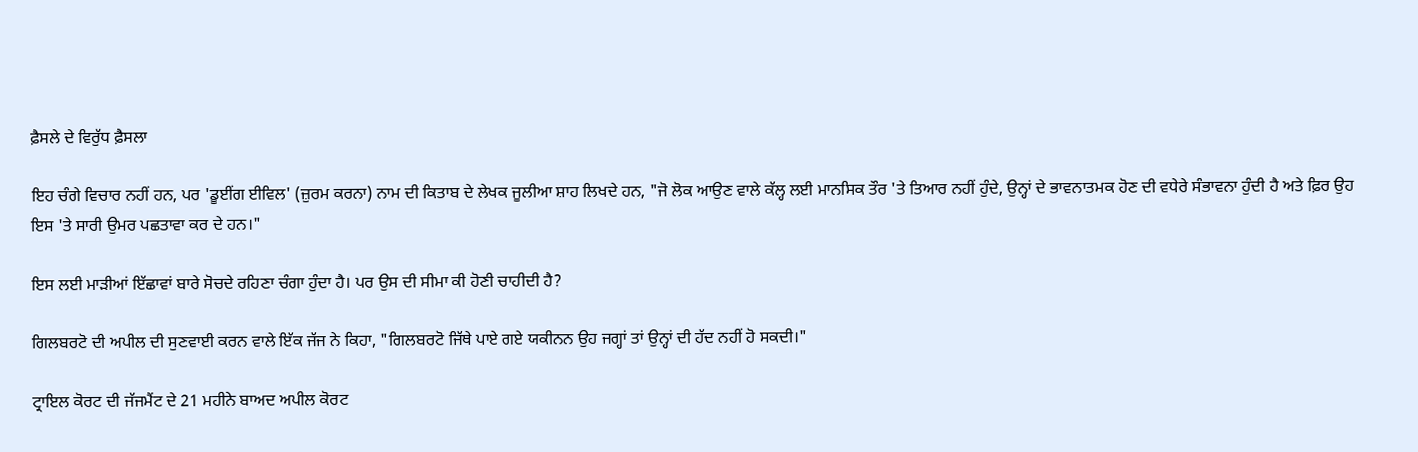ਫ਼ੈਸਲੇ ਦੇ ਵਿਰੁੱਧ ਫ਼ੈਸਲਾ

ਇਹ ਚੰਗੇ ਵਿਚਾਰ ਨਹੀਂ ਹਨ, ਪਰ 'ਡੂਈਂਗ ਈਵਿਲ' (ਜ਼ੁਰਮ ਕਰਨਾ) ਨਾਮ ਦੀ ਕਿਤਾਬ ਦੇ ਲੇਖਕ ਜੂਲੀਆ ਸ਼ਾਹ ਲਿਖਦੇ ਹਨ, "ਜੋ ਲੋਕ ਆਉਣ ਵਾਲੇ ਕੱਲ੍ਹ ਲਈ ਮਾਨਸਿਕ ਤੌਰ 'ਤੇ ਤਿਆਰ ਨਹੀਂ ਹੁੰਦੇ, ਉਨ੍ਹਾਂ ਦੇ ਭਾਵਨਾਤਮਕ ਹੋਣ ਦੀ ਵਧੇਰੇ ਸੰਭਾਵਨਾ ਹੁੰਦੀ ਹੈ ਅਤੇ ਫ਼ਿਰ ਉਹ ਇਸ 'ਤੇ ਸਾਰੀ ਉਮਰ ਪਛਤਾਵਾ ਕਰ ਦੇ ਹਨ।"

ਇਸ ਲਈ ਮਾੜੀਆਂ ਇੱਛਾਵਾਂ ਬਾਰੇ ਸੋਚਦੇ ਰਹਿਣਾ ਚੰਗਾ ਹੁੰਦਾ ਹੈ। ਪਰ ਉਸ ਦੀ ਸੀਮਾ ਕੀ ਹੋਣੀ ਚਾਹੀਦੀ ਹੈ?

ਗਿਲਬਰਟੋ ਦੀ ਅਪੀਲ ਦੀ ਸੁਣਵਾਈ ਕਰਨ ਵਾਲੇ ਇੱਕ ਜੱਜ ਨੇ ਕਿਹਾ, "ਗਿਲਬਰਟੋ ਜਿੱਥੇ ਪਾਏ ਗਏ ਯਕੀਨਨ ਉਹ ਜਗ੍ਹਾਂ ਤਾਂ ਉਨ੍ਹਾਂ ਦੀ ਹੱਦ ਨਹੀਂ ਹੋ ਸਕਦੀ।"

ਟ੍ਰਾਇਲ ਕੋਰਟ ਦੀ ਜੱਜਮੈਂਟ ਦੇ 21 ਮਹੀਨੇ ਬਾਅਦ ਅਪੀਲ ਕੋਰਟ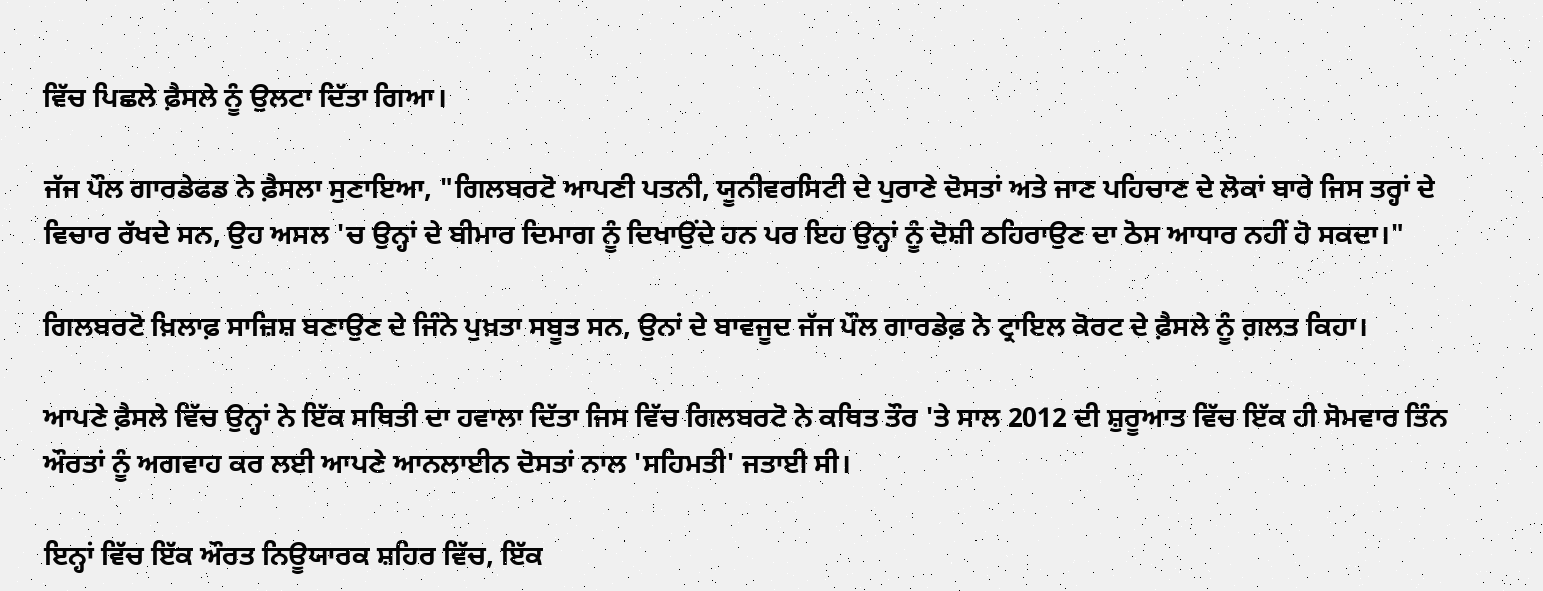ਵਿੱਚ ਪਿਛਲੇ ਫ਼ੈਸਲੇ ਨੂੰ ਉਲਟਾ ਦਿੱਤਾ ਗਿਆ।

ਜੱਜ ਪੌਲ ਗਾਰਡੇਫਡ ਨੇ ਫ਼ੈਸਲਾ ਸੁਣਾਇਆ, "ਗਿਲਬਰਟੋ ਆਪਣੀ ਪਤਨੀ, ਯੂਨੀਵਰਸਿਟੀ ਦੇ ਪੁਰਾਣੇ ਦੋਸਤਾਂ ਅਤੇ ਜਾਣ ਪਹਿਚਾਣ ਦੇ ਲੋਕਾਂ ਬਾਰੇ ਜਿਸ ਤਰ੍ਹਾਂ ਦੇ ਵਿਚਾਰ ਰੱਖਦੇ ਸਨ, ਉਹ ਅਸਲ 'ਚ ਉਨ੍ਹਾਂ ਦੇ ਬੀਮਾਰ ਦਿਮਾਗ ਨੂੰ ਦਿਖਾਉਂਦੇ ਹਨ ਪਰ ਇਹ ਉਨ੍ਹਾਂ ਨੂੰ ਦੋਸ਼ੀ ਠਹਿਰਾਉਣ ਦਾ ਠੋਸ ਆਧਾਰ ਨਹੀਂ ਹੋ ਸਕਦਾ।"

ਗਿਲਬਰਟੋ ਖ਼ਿਲਾਫ਼ ਸਾਜ਼ਿਸ਼ ਬਣਾਉਣ ਦੇ ਜਿੰਨੇ ਪੁਖ਼ਤਾ ਸਬੂਤ ਸਨ, ਉਨਾਂ ਦੇ ਬਾਵਜੂਦ ਜੱਜ ਪੌਲ ਗਾਰਡੇਫ਼ ਨੇ ਟ੍ਰਾਇਲ ਕੋਰਟ ਦੇ ਫ਼ੈਸਲੇ ਨੂੰ ਗ਼ਲਤ ਕਿਹਾ।

ਆਪਣੇ ਫ਼ੈਸਲੇ ਵਿੱਚ ਉਨ੍ਹਾਂ ਨੇ ਇੱਕ ਸਥਿਤੀ ਦਾ ਹਵਾਲਾ ਦਿੱਤਾ ਜਿਸ ਵਿੱਚ ਗਿਲਬਰਟੋ ਨੇ ਕਥਿਤ ਤੌਰ 'ਤੇ ਸਾਲ 2012 ਦੀ ਸ਼ੁਰੂਆਤ ਵਿੱਚ ਇੱਕ ਹੀ ਸੋਮਵਾਰ ਤਿੰਨ ਔਰਤਾਂ ਨੂੰ ਅਗਵਾਹ ਕਰ ਲਈ ਆਪਣੇ ਆਨਲਾਈਨ ਦੋਸਤਾਂ ਨਾਲ 'ਸਹਿਮਤੀ' ਜਤਾਈ ਸੀ।

ਇਨ੍ਹਾਂ ਵਿੱਚ ਇੱਕ ਔਰਤ ਨਿਊਯਾਰਕ ਸ਼ਹਿਰ ਵਿੱਚ, ਇੱਕ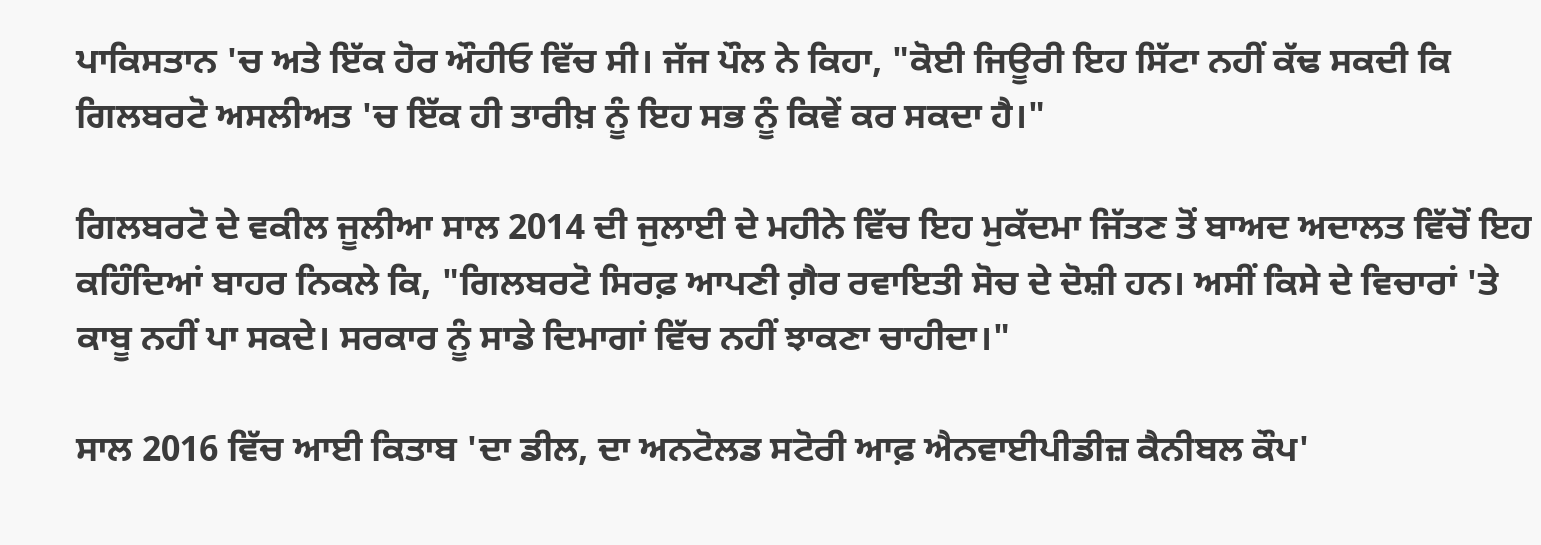ਪਾਕਿਸਤਾਨ 'ਚ ਅਤੇ ਇੱਕ ਹੋਰ ਔਹੀਓ ਵਿੱਚ ਸੀ। ਜੱਜ ਪੌਲ ਨੇ ਕਿਹਾ, "ਕੋਈ ਜਿਊਰੀ ਇਹ ਸਿੱਟਾ ਨਹੀਂ ਕੱਢ ਸਕਦੀ ਕਿ ਗਿਲਬਰਟੋ ਅਸਲੀਅਤ 'ਚ ਇੱਕ ਹੀ ਤਾਰੀਖ਼ ਨੂੰ ਇਹ ਸਭ ਨੂੰ ਕਿਵੇਂ ਕਰ ਸਕਦਾ ਹੈ।"

ਗਿਲਬਰਟੋ ਦੇ ਵਕੀਲ ਜੂਲੀਆ ਸਾਲ 2014 ਦੀ ਜੁਲਾਈ ਦੇ ਮਹੀਨੇ ਵਿੱਚ ਇਹ ਮੁਕੱਦਮਾ ਜਿੱਤਣ ਤੋਂ ਬਾਅਦ ਅਦਾਲਤ ਵਿੱਚੋਂ ਇਹ ਕਹਿੰਦਿਆਂ ਬਾਹਰ ਨਿਕਲੇ ਕਿ, "ਗਿਲਬਰਟੋ ਸਿਰਫ਼ ਆਪਣੀ ਗ਼ੈਰ ਰਵਾਇਤੀ ਸੋਚ ਦੇ ਦੋਸ਼ੀ ਹਨ। ਅਸੀਂ ਕਿਸੇ ਦੇ ਵਿਚਾਰਾਂ 'ਤੇ ਕਾਬੂ ਨਹੀਂ ਪਾ ਸਕਦੇ। ਸਰਕਾਰ ਨੂੰ ਸਾਡੇ ਦਿਮਾਗਾਂ ਵਿੱਚ ਨਹੀਂ ਝਾਕਣਾ ਚਾਹੀਦਾ।"

ਸਾਲ 2016 ਵਿੱਚ ਆਈ ਕਿਤਾਬ 'ਦਾ ਡੀਲ, ਦਾ ਅਨਟੋਲਡ ਸਟੋਰੀ ਆਫ਼ ਐਨਵਾਈਪੀਡੀਜ਼ ਕੈਨੀਬਲ ਕੌਪ'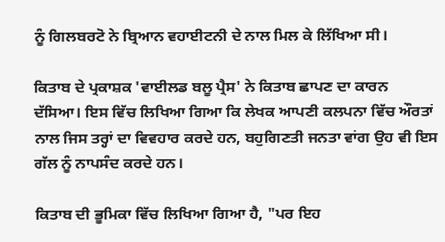ਨੂੰ ਗਿਲਬਰਟੋ ਨੇ ਬ੍ਰਿਆਨ ਵਹਾਈਟਨੀ ਦੇ ਨਾਲ ਮਿਲ ਕੇ ਲਿੱਖਿਆ ਸੀ।

ਕਿਤਾਬ ਦੇ ਪ੍ਰਕਾਸ਼ਕ 'ਵਾਈਲਡ ਬਲੂ ਪ੍ਰੈਸ' ਨੇ ਕਿਤਾਬ ਛਾਪਣ ਦਾ ਕਾਰਨ ਦੱਸਿਆ। ਇਸ ਵਿੱਚ ਲਿਖਿਆ ਗਿਆ ਕਿ ਲੇਖਕ ਆਪਣੀ ਕਲਪਨਾ ਵਿੱਚ ਔਰਤਾਂ ਨਾਲ ਜਿਸ ਤਰ੍ਹਾਂ ਦਾ ਵਿਵਹਾਰ ਕਰਦੇ ਹਨ, ਬਹੁਗਿਣਤੀ ਜਨਤਾ ਵਾਂਗ ਉਹ ਵੀ ਇਸ ਗੱਲ ਨੂੰ ਨਾਪਸੰਦ ਕਰਦੇ ਹਨ।

ਕਿਤਾਬ ਦੀ ਭੂਮਿਕਾ ਵਿੱਚ ਲਿਖਿਆ ਗਿਆ ਹੈ, "ਪਰ ਇਹ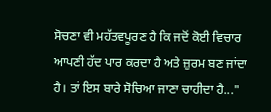ਸੋਚਣਾ ਵੀ ਮਹੱਤਵਪੂਰਣ ਹੈ ਕਿ ਜਦੋਂ ਕੋਈ ਵਿਚਾਰ ਆਪਣੀ ਹੱਦ ਪਾਰ ਕਰਦਾ ਹੈ ਅਤੇ ਜ਼ੁਰਮ ਬਣ ਜਾਂਦਾ ਹੈ। ਤਾਂ ਇਸ ਬਾਰੇ ਸੋਚਿਆ ਜਾਣਾ ਚਾਹੀਦਾ ਹੈ..."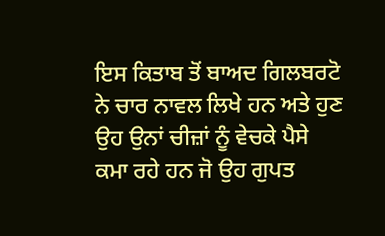ਇਸ ਕਿਤਾਬ ਤੋਂ ਬਾਅਦ ਗਿਲਬਰਟੋ ਨੇ ਚਾਰ ਨਾਵਲ ਲਿਖੇ ਹਨ ਅਤੇ ਹੁਣ ਉਹ ਉਨਾਂ ਚੀਜ਼ਾਂ ਨੂੰ ਵੇਚਕੇ ਪੈਸੇ ਕਮਾ ਰਹੇ ਹਨ ਜੋ ਉਹ ਗੁਪਤ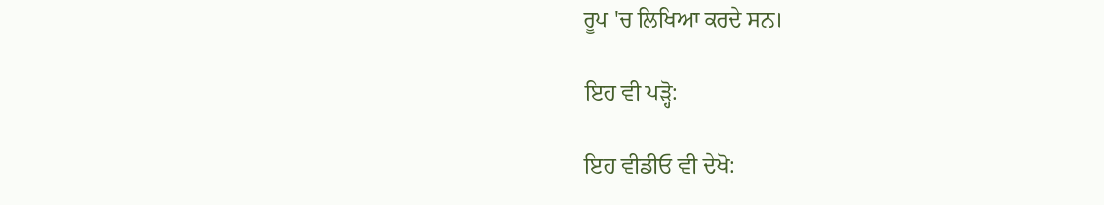ਰੂਪ 'ਚ ਲਿਖਿਆ ਕਰਦੇ ਸਨ।

ਇਹ ਵੀ ਪੜ੍ਹੋ:

ਇਹ ਵੀਡੀਓ ਵੀ ਦੇਖੋ: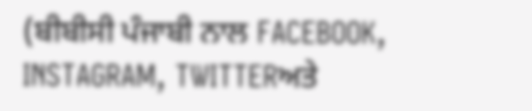(ਬੀਬੀਸੀ ਪੰਜਾਬੀ ਨਾਲ FACEBOOK, INSTAGRAM, TWITTERਅਤੇ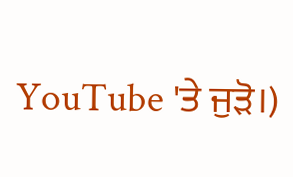YouTube 'ਤੇ ਜੁੜੋ।)